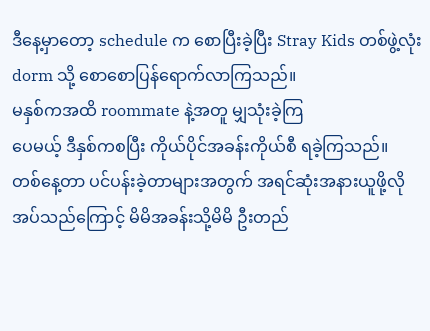ဒီနေ့မှာတော့ schedule က စောပြီးခဲ့ပြီး Stray Kids တစ်ဖွဲ့လုံး dorm သို့ စောစောပြန်ရောက်လာကြသည်။
မနှစ်ကအထိ roommate နဲ့အတူ မျှသုံးခဲ့ကြ
ပေမယ့် ဒီနှစ်ကစပြီး ကိုယ်ပိုင်အခန်းကိုယ်စီ ရခဲ့ကြသည်။
တစ်နေ့တာ ပင်ပန်းခဲ့တာများအတွက် အရင်ဆုံးအနားယူဖို့လိုအပ်သည်ကြောင့် မိမိအခန်းသို့မိမိ ဦးတည်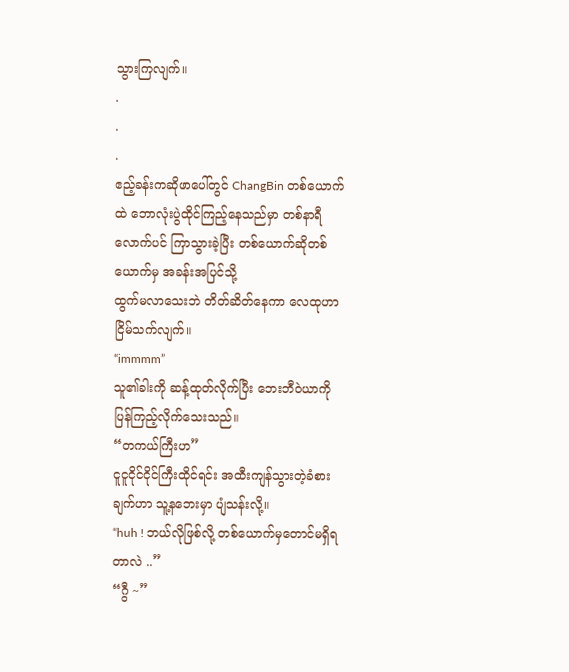သွားကြလျက်။
.
.
.
ဧည့်ခန်းကဆိုဖာပေါ်တွင် ChangBin တစ်ယောက်ထဲ ဘောလုံးပွဲထိုင်ကြည့်နေသည်မှာ တစ်နာရီလောက်ပင် ကြာသွားခဲ့ပြီး တစ်ယောက်ဆိုတစ်ယောက်မှ အခန်းအပြင်သို့
ထွက်မလာသေးဘဲ တိတ်ဆိတ်နေကာ လေထုဟာ ငြိမ်သက်လျက်။
“immmm”
သူ၏ခါးကို ဆန့်ထုတ်လိုက်ပြီး ဘေးဘီဝဲယာကို ပြန်ကြည့်လိုက်သေးသည်။
“တကယ်ကြီးဟ”
ငူငူငိုင်ငိုင်ကြီးထိုင်ရင်း အထီးကျန်သွားတဲ့ခံစားချက်ဟာ သူ့နဘေးမှာ ပျံသန်းလို့။
“huh ! ဘယ်လိုဖြစ်လို့ တစ်ယောက်မှတောင်မရှိရတာလဲ ..”
“ဂွီ ~”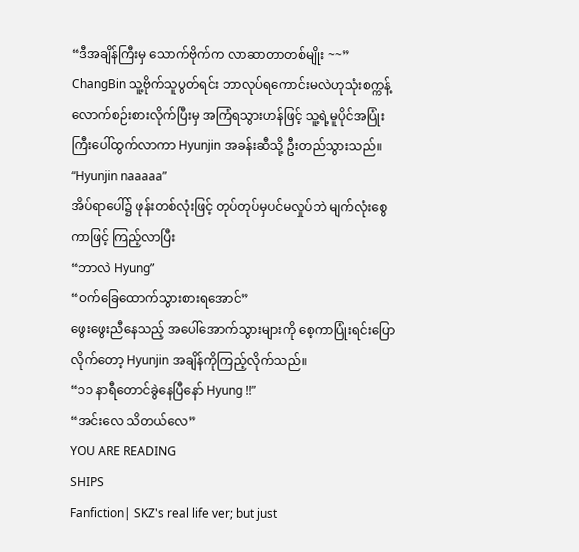“ဒီအချိန်ကြီးမှ သောက်ဗိုက်က လာဆာတာတစ်မျိုး ~~”
ChangBin သူ့ဗိုက်သူပွတ်ရင်း ဘာလုပ်ရကောင်းမလဲဟုသုံးစက္ကန့်လောက်စဉ်းစားလိုက်ပြီးမှ အကြံရသွားဟန်ဖြင့် သူ့ရဲ့မူပိုင်အပြုံးကြီးပေါ်ထွက်လာကာ Hyunjin အခန်းဆီသို့ ဦးတည်သွားသည်။
“Hyunjin naaaaa”
အိပ်ရာပေါ်၌ ဖုန်းတစ်လုံးဖြင့် တုပ်တုပ်မှပင်မလှုပ်ဘဲ မျက်လုံးစွေကာဖြင့် ကြည့်လာပြီး
“ဘာလဲ Hyung”
“ဝက်ခြေထောက်သွားစားရအောင်”
ဖွေးဖွေးညီနေသည့် အပေါ်အောက်သွားများကို စေ့ကာပြုံးရင်းပြောလိုက်တော့ Hyunjin အချိန်ကိုကြည့်လိုက်သည်။
“၁၁ နာရီတောင်ခွဲနေပြီနော် Hyung !!”
“အင်းလေ သိတယ်လေ”
YOU ARE READING
SHIPS
Fanfiction| SKZ's real life ver; but just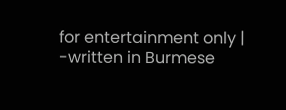for entertainment only | -written in Burmese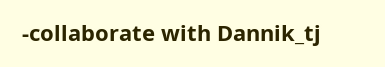-collaborate with Dannik_tj